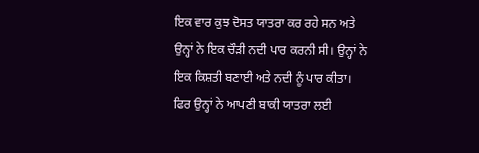ਇਕ ਵਾਰ ਕੁਝ ਦੋਸਤ ਯਾਤਰਾ ਕਰ ਰਹੇ ਸਨ ਅਤੇ ਉਨ੍ਹਾਂ ਨੇ ਇਕ ਚੌੜੀ ਨਦੀ ਪਾਰ ਕਰਨੀ ਸੀ। ਉਨ੍ਹਾਂ ਨੇ ਇਕ ਕਿਸ਼ਤੀ ਬਣਾਈ ਅਤੇ ਨਦੀ ਨੂੰ ਪਾਰ ਕੀਤਾ। ਫਿਰ ਉਨ੍ਹਾਂ ਨੇ ਆਪਣੀ ਬਾਕੀ ਯਾਤਰਾ ਲਈ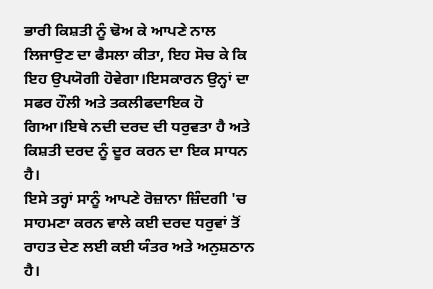ਭਾਰੀ ਕਿਸ਼ਤੀ ਨੂੰ ਢੋਅ ਕੇ ਆਪਣੇ ਨਾਲ ਲਿਜਾਉਣ ਦਾ ਫੈਸਲਾ ਕੀਤਾ, ਇਹ ਸੋਚ ਕੇ ਕਿ ਇਹ ਉਪਯੋਗੀ ਹੋਵੇਗਾ।ਇਸਕਾਰਨ ਉਨ੍ਹਾਂ ਦਾ ਸਫਰ ਹੌਲੀ ਅਤੇ ਤਕਲੀਫਦਾਇਕ ਹੋ ਗਿਆ।ਇਥੇ ਨਦੀ ਦਰਦ ਦੀ ਧਰੁਵਤਾ ਹੈ ਅਤੇ ਕਿਸ਼ਤੀ ਦਰਦ ਨੂੰ ਦੂਰ ਕਰਨ ਦਾ ਇਕ ਸਾਧਨ ਹੈ।
ਇਸੇ ਤਰ੍ਹਾਂ ਸਾਨੂੰ ਆਪਣੇ ਰੋਜ਼ਾਨਾ ਜ਼ਿੰਦਗੀ 'ਚ ਸਾਹਮਣਾ ਕਰਨ ਵਾਲੇ ਕਈ ਦਰਦ ਧਰੁਵਾਂ ਤੋਂ ਰਾਹਤ ਦੇਣ ਲਈ ਕਈ ਯੰਤਰ ਅਤੇ ਅਨੁਸ਼ਠਾਨ ਹੈ।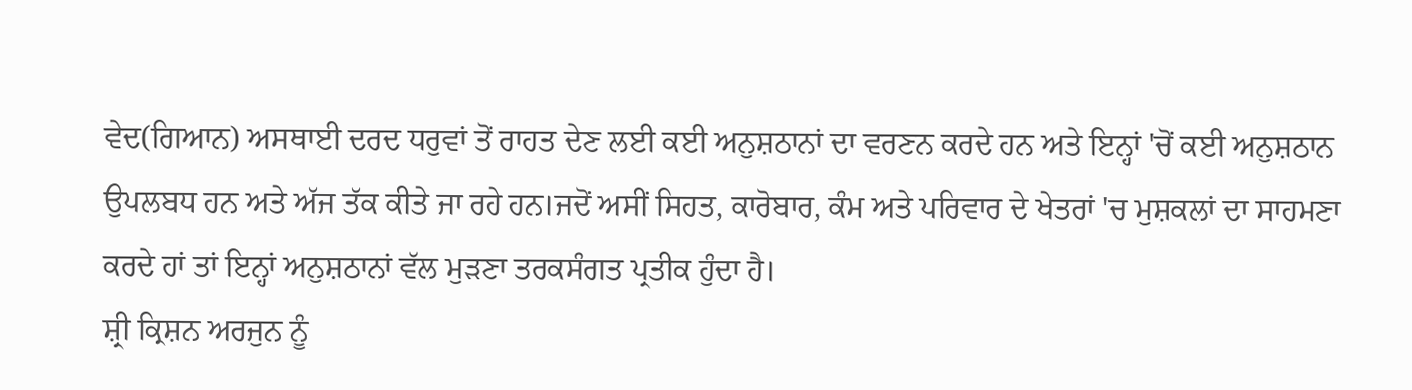ਵੇਦ(ਗਿਆਨ) ਅਸਥਾਈ ਦਰਦ ਧਰੁਵਾਂ ਤੋਂ ਰਾਹਤ ਦੇਣ ਲਈ ਕਈ ਅਨੁਸ਼ਠਾਨਾਂ ਦਾ ਵਰਣਨ ਕਰਦੇ ਹਨ ਅਤੇ ਇਨ੍ਹਾਂ 'ਚੋਂ ਕਈ ਅਨੁਸ਼ਠਾਨ ਉਪਲਬਧ ਹਨ ਅਤੇ ਅੱਜ ਤੱਕ ਕੀਤੇ ਜਾ ਰਹੇ ਹਨ।ਜਦੋਂ ਅਸੀਂ ਸਿਹਤ, ਕਾਰੋਬਾਰ, ਕੰਮ ਅਤੇ ਪਰਿਵਾਰ ਦੇ ਖੇਤਰਾਂ 'ਚ ਮੁਸ਼ਕਲਾਂ ਦਾ ਸਾਹਮਣਾ ਕਰਦੇ ਹਾਂ ਤਾਂ ਇਨ੍ਹਾਂ ਅਨੁਸ਼ਠਾਨਾਂ ਵੱਲ ਮੁੜਣਾ ਤਰਕਸੰਗਤ ਪ੍ਰਤੀਕ ਹੁੰਦਾ ਹੈ।
ਸ਼੍ਰੀ ਕ੍ਰਿਸ਼ਨ ਅਰਜੁਨ ਨੂੰ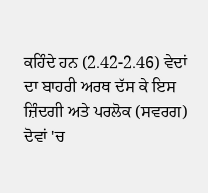ਕਹਿੰਦੇ ਹਨ (2.42-2.46) ਵੇਦਾਂ ਦਾ ਬਾਹਰੀ ਅਰਥ ਦੱਸ ਕੇ ਇਸ ਜ਼ਿੰਦਗੀ ਅਤੇ ਪਰਲੋਕ (ਸਵਰਗ) ਦੋਵਾਂ 'ਚ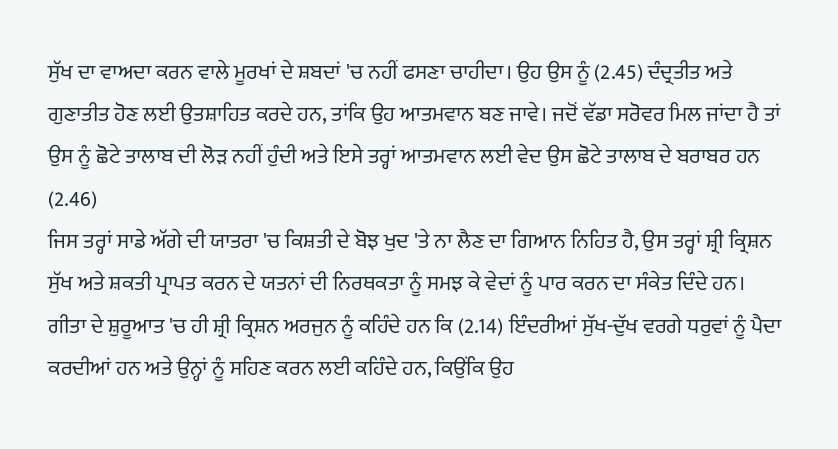ਸੁੱਖ ਦਾ ਵਾਅਦਾ ਕਰਨ ਵਾਲੇ ਮੂਰਖਾਂ ਦੇ ਸ਼ਬਦਾਂ 'ਚ ਨਹੀਂ ਫਸਣਾ ਚਾਹੀਦਾ। ਉਹ ਉਸ ਨੂੰ (2.45) ਦੰਦ੍ਰਤੀਤ ਅਤੇ ਗੁਣਾਤੀਤ ਹੋਣ ਲਈ ਉਤਸ਼ਾਹਿਤ ਕਰਦੇ ਹਨ, ਤਾਂਕਿ ਉਹ ਆਤਮਵਾਨ ਬਣ ਜਾਵੇ। ਜਦੋਂ ਵੱਡਾ ਸਰੋਵਰ ਮਿਲ ਜਾਂਦਾ ਹੈ ਤਾਂ ਉਸ ਨੂੰ ਛੋਟੇ ਤਾਲਾਬ ਦੀ ਲੋੜ ਨਹੀਂ ਹੁੰਦੀ ਅਤੇ ਇਸੇ ਤਰ੍ਹਾਂ ਆਤਮਵਾਨ ਲਈ ਵੇਦ ਉਸ ਛੋਟੇ ਤਾਲਾਬ ਦੇ ਬਰਾਬਰ ਹਨ (2.46)
ਜਿਸ ਤਰ੍ਹਾਂ ਸਾਡੇ ਅੱਗੇ ਦੀ ਯਾਤਰਾ 'ਚ ਕਿਸ਼ਤੀ ਦੇ ਬੋਝ ਖੁਦ 'ਤੇ ਨਾ ਲੈਣ ਦਾ ਗਿਆਨ ਨਿਹਿਤ ਹੈ, ਉਸ ਤਰ੍ਹਾਂ ਸ਼੍ਰੀ ਕ੍ਰਿਸ਼ਨ ਸੁੱਖ ਅਤੇ ਸ਼ਕਤੀ ਪ੍ਰਾਪਤ ਕਰਨ ਦੇ ਯਤਨਾਂ ਦੀ ਨਿਰਥਕਤਾ ਨੂੰ ਸਮਝ ਕੇ ਵੇਦਾਂ ਨੂੰ ਪਾਰ ਕਰਨ ਦਾ ਸੰਕੇਤ ਦਿੰਦੇ ਹਨ।
ਗੀਤਾ ਦੇ ਸ਼ੁਰੂਆਤ 'ਚ ਹੀ ਸ਼੍ਰੀ ਕ੍ਰਿਸ਼ਨ ਅਰਜੁਨ ਨੂੰ ਕਹਿੰਦੇ ਹਨ ਕਿ (2.14) ਇੰਦਰੀਆਂ ਸੁੱਖ-ਦੁੱਖ ਵਰਗੇ ਧਰੁਵਾਂ ਨੂੰ ਪੈਦਾ ਕਰਦੀਆਂ ਹਨ ਅਤੇ ਉਨ੍ਹਾਂ ਨੂੰ ਸਹਿਣ ਕਰਨ ਲਈ ਕਹਿੰਦੇ ਹਨ, ਕਿਉਂਕਿ ਉਹ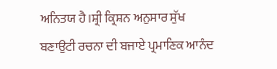ਅਨਿਤਯ ਹੈ।ਸ਼੍ਰੀ ਕ੍ਰਿਸ਼ਨ ਅਨੁਸਾਰ ਸੁੱਖ ਬਣਾਉਟੀ ਰਚਨਾ ਦੀ ਬਜਾਏ ਪ੍ਰਮਾਣਿਕ ਆਨੰਦ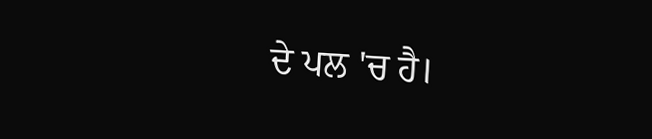ਦੇ ਪਲ 'ਚ ਹੈ।